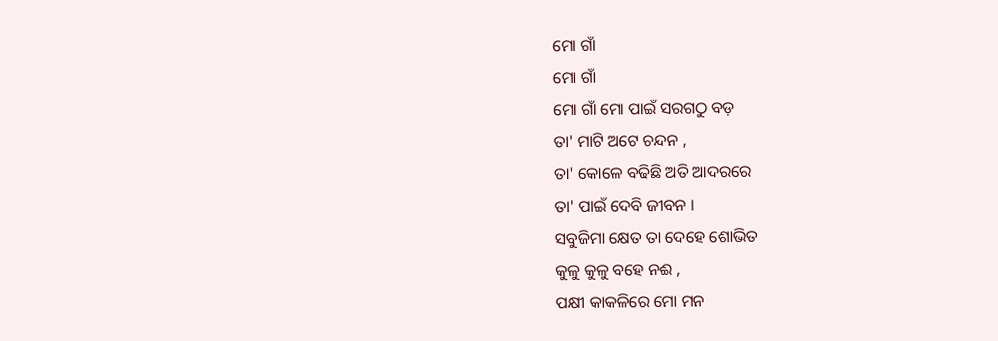ମୋ ଗାଁ
ମୋ ଗାଁ
ମୋ ଗାଁ ମୋ ପାଇଁ ସରଗଠୁ ବଡ଼
ତା' ମାଟି ଅଟେ ଚନ୍ଦନ ,
ତା' କୋଳେ ବଢିଛି ଅତି ଆଦରରେ
ତା' ପାଇଁ ଦେବି ଜୀବନ ।
ସବୁଜିମା କ୍ଷେତ ତା ଦେହେ ଶୋଭିତ
କୁଳୁ କୁଳୁ ବହେ ନଈ ,
ପକ୍ଷୀ କାକଳିରେ ମୋ ମନ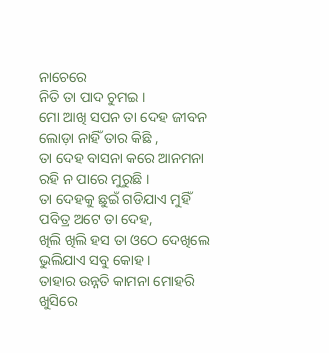ନାଚେରେ
ନିତି ତା ପାଦ ଚୁମଇ ।
ମୋ ଆଖି ସପନ ତା ଦେହ ଜୀବନ
ଲୋଡ଼ା ନାହିଁ ତାର କିଛି ,
ତା ଦେହ ବାସନା କରେ ଆନମନା
ରହି ନ ପାରେ ମୁରୁଛି ।
ତା ଦେହକୁ ଛୁଇଁ ଗଡିଯାଏ ମୁହିଁ
ପବିତ୍ର ଅଟେ ତା ଦେହ,
ଖିଲି ଖିଲି ହସ ତା ଓଠେ ଦେଖିଲେ
ଭୁଲିଯାଏ ସବୁ କୋହ ।
ତାହାର ଉନ୍ନତି କାମନା ମୋହରି
ଖୁସିରେ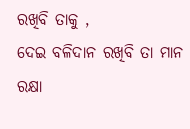ରଖିବି ତାକୁ ,
ଦେଇ ବଳିଦାନ ରଖିବି ତା ମାନ
ରକ୍ଷା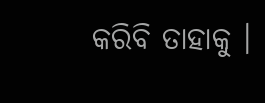କରିବି ତାହାକୁ ।